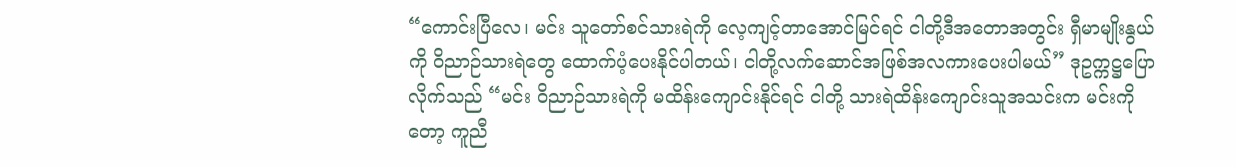“ကောင်းပြီလေ၊ မင်း သူတော်စင်သားရဲကို လေ့ကျင့်တာအောင်မြင်ရင် ငါတို့ဒီအတောအတွင်း ရှီမာမျိုးနွယ်ကို ဝိညာဉ်သားရဲတွေ ထောက်ပံ့ပေးနိုင်ပါတယ်၊ ငါတို့လက်ဆောင်အဖြစ်အလကားပေးပါမယ်” ဒုဥက္ကဋ္ဌပြောလိုက်သည် “မင်း ဝိညာဉ်သားရဲကို မထိန်းကျောင်းနိုင်ရင် ငါတို့ သားရဲထိန်းကျောင်းသူအသင်းက မင်းကိုတော့ ကူညီ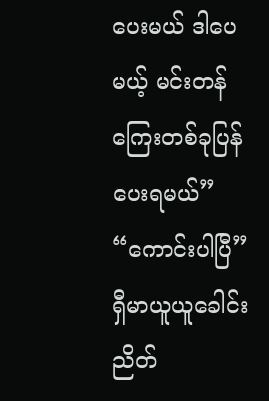ပေးမယ် ဒါပေမယ့် မင်းတန်ကြေးတစ်ခုပြန်ပေးရမယ်”
“ကောင်းပါပြီ” ရှီမာယူယူခေါင်းညိတ်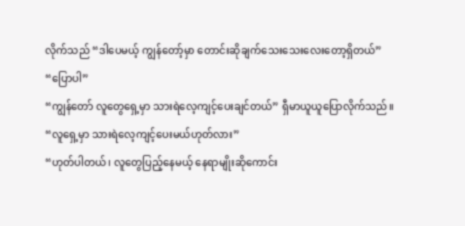လိုက်သည် “ဒါပေမယ့် ကျွန်တော့်မှာ တောင်းဆိုချက်သေးသေးလေးတော့ရှိတယ်”
“ပြောပါ”
“ကျွန်တော် လူတွေရှေ့မှာ သားရဲလေ့ကျင့်ပေးချင်တယ်” ရှီမာယူယူပြောလိုက်သည်။
“လူရှေ့မှာ သားရဲလေ့ကျင့်ပေးမယ်ဟုတ်လား”
“ဟုတ်ပါတယ်၊ လူတွေပြည့်နေမယ့် နေရာမျိုးဆိုကောင်း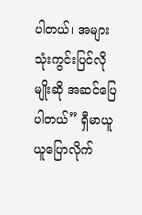ပါတယ်၊ အများသုံးကွင်းပြင်လိုမျိုးဆို အဆင်ပြေပါတယ်” ရှီမာယူယူပြောလိုက်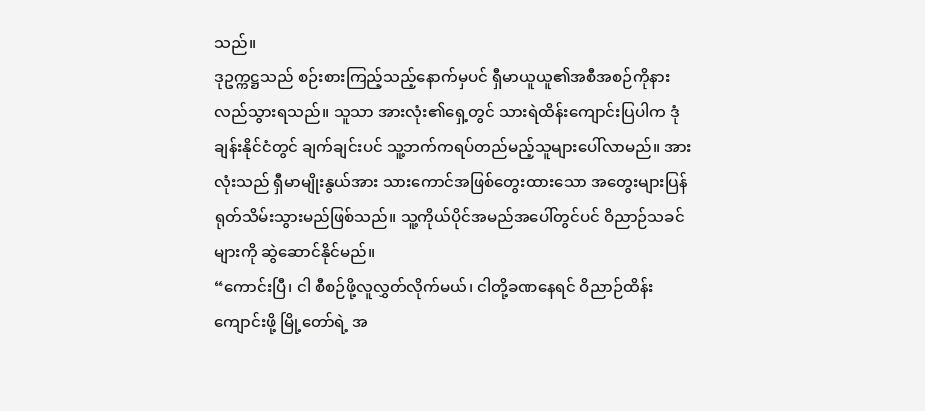သည်။
ဒုဥက္ကဋ္ဌသည် စဉ်းစားကြည့်သည့်နောက်မှပင် ရှီမာယူယူ၏အစီအစဉ်ကိုနားလည်သွားရသည်။ သူသာ အားလုံး၏ရှေ့တွင် သားရဲထိန်းကျောင်းပြပါက ဒုံချန်းနိုင်ငံတွင် ချက်ချင်းပင် သူ့ဘက်ကရပ်တည်မည့်သူများပေါ်လာမည်။ အားလုံးသည် ရှီမာမျိုးနွယ်အား သားကောင်အဖြစ်တွေးထားသော အတွေးများပြန်ရုတ်သိမ်းသွားမည်ဖြစ်သည်။ သူ့ကိုယ်ပိုင်အမည်အပေါ်တွင်ပင် ဝိညာဉ်သခင်များကို ဆွဲဆောင်နိုင်မည်။
“ကောင်းပြီ၊ ငါ စီစဉ်ဖို့လူလွှတ်လိုက်မယ်၊ ငါတို့ခဏနေရင် ဝိညာဉ်ထိန်းကျောင်းဖို့ မြို့တော်ရဲ့ အ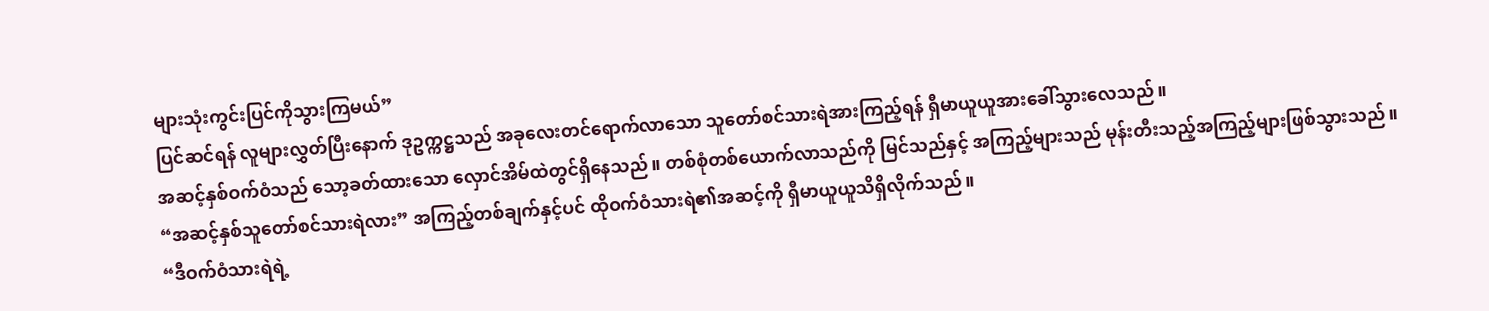များသုံးကွင်းပြင်ကိုသွားကြမယ်”
ပြင်ဆင်ရန် လူများလွှတ်ပြီးနောက် ဒုဥက္ကဋ္ဌသည် အခုလေးတင်ရောက်လာသော သူတော်စင်သားရဲအားကြည့်ရန် ရှီမာယူယူအားခေါ်သွားလေသည်။
အဆင့်နှစ်ဝက်ဝံသည် သော့ခတ်ထားသော လှောင်အိမ်ထဲတွင်ရှိနေသည်။ တစ်စုံတစ်ယောက်လာသည်ကို မြင်သည်နှင့် အကြည့်များသည် မုန်းတီးသည့်အကြည့်များဖြစ်သွားသည်။
“အဆင့်နှစ်သူတော်စင်သားရဲလား” အကြည့်တစ်ချက်နှင့်ပင် ထိုဝက်ဝံသားရဲ၏အဆင့်ကို ရှီမာယူယူသိရှိလိုက်သည်။
“ဒီဝက်ဝံသားရဲရဲ့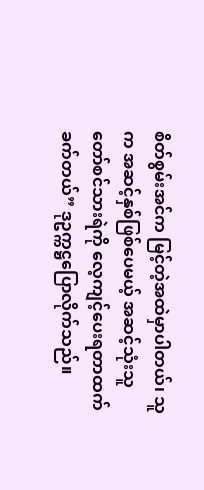စိတ်စွမ်းအင်က မြင့်တဲ့အထဲမှာပါတယ်၊ သူက အဆင့်နှစ်ဖြစ်ပေမယ့် အဆင့်သုံးသူတော်စင်သားရဲကို လေ့ကျင့်ပေးရတာထက်ခက်တယ်” ဒုဥက္ကဋ္ဌပြောလိုက်သည်။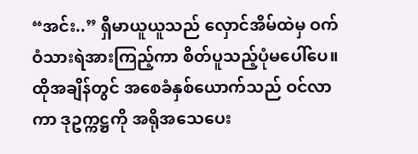“အင်း..” ရှီမာယူယူသည် လှောင်အိမ်ထဲမှ ဝက်ဝံသားရဲအားကြည့်ကာ စိတ်ပူသည့်ပုံမပေါ်ပေ။
ထိုအချိန်တွင် အစေခံနှစ်ယောက်သည် ဝင်လာကာ ဒုဥက္ကဋ္ဌကို အရိုအသေပေး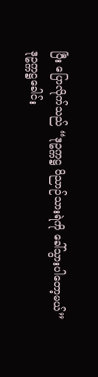ပြီး ပြောလိုက်သည် “ဒုဥက္ကဋ္ဌ ဝိညာဉ်သားရဲကို ခေါ်သွားပါတော့မယ်”
ဒုဥက္ကဋ္ဌခေါင်း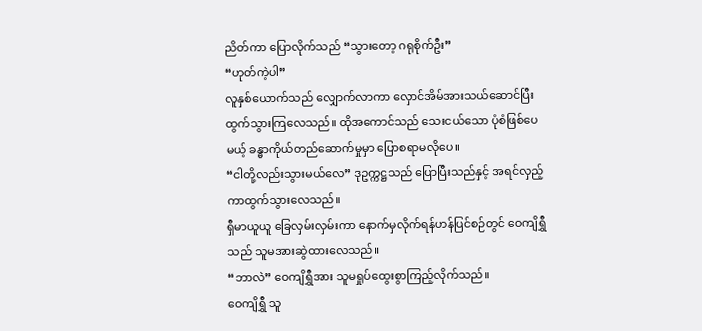ညိတ်ကာ ပြောလိုက်သည် “သွားတော့ ဂရုစိုက်ဦး”
“ဟုတ်ကဲ့ပါ”
လူနှစ်ယောက်သည် လျှောက်လာကာ လှောင်အိမ်အားသယ်ဆောင်ပြီး ထွက်သွားကြလေသည်။ ထိုအကောင်သည် သေးငယ်သော ပုံစံဖြစ်ပေမယ့် ခန္ဓာကိုယ်တည်ဆောက်မှုမှာ ပြောစရာမလိုပေ။
“ငါတို့လည်းသွားမယ်လေ” ဒုဥက္ကဋ္ဌသည် ပြောပြီးသည်နှင့် အရင်လှည့်ကာထွက်သွားလေသည်။
ရှီမာယူယူ ခြေလှမ်းလှမ်းကာ နောက်မှလိုက်ရန်ဟန်ပြင်စဉ်တွင် ဝေကျိရွှီသည် သူမအားဆွဲထားလေသည်။
“ဘာလဲ” ဝေကျိရွှီအား သူမရှုပ်ထွေးစွာကြည့်လိုက်သည်။
ဝေကျိရွှီ သူ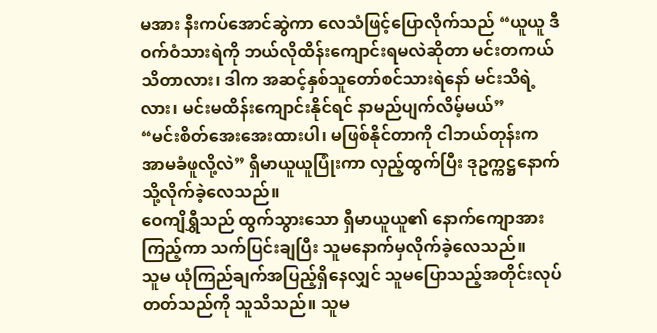မအား နီးကပ်အောင်ဆွဲကာ လေသံဖြင့်ပြောလိုက်သည် “ယူယူ ဒီဝက်ဝံသားရဲကို ဘယ်လိုထိန်းကျောင်းရမလဲဆိုတာ မင်းတကယ်သိတာလား၊ ဒါက အဆင့်နှစ်သူတော်စင်သားရဲနော် မင်းသိရဲ့လား၊ မင်းမထိန်းကျောင်းနိုင်ရင် နာမည်ပျက်လိမ့်မယ်”
“မင်းစိတ်အေးအေးထားပါ၊ မဖြစ်နိုင်တာကို ငါဘယ်တုန်းက အာမခံဖူလို့လဲ” ရှီမာယူယူပြုံးကာ လှည့်ထွက်ပြီး ဒုဥက္ကဋ္ဌနောက်သို့လိုက်ခဲ့လေသည်။
ဝေကျိရွှီသည် ထွက်သွားသော ရှီမာယူယူ၏ နောက်ကျောအားကြည့်ကာ သက်ပြင်းချပြီး သူမနောက်မှလိုက်ခဲ့လေသည်။
သူမ ယုံကြည်ချက်အပြည့်ရှိနေလျှင် သူမပြောသည့်အတိုင်းလုပ်တတ်သည်ကို သူသိသည်။ သူမ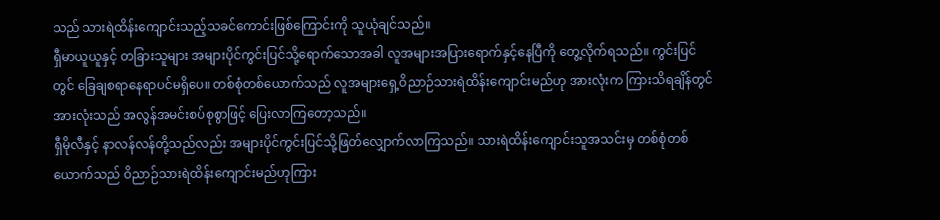သည် သားရဲထိန်းကျောင်းသည့်သခင်ကောင်းဖြစ်ကြောင်းကို သူယုံချင်သည်။
ရှီမာယူယူနှင့် တခြားသူများ အများပိုင်ကွင်းပြင်သို့ရောက်သောအခါ လူအများအပြားရောက်နှင့်နေပြီကို တွေ့လိုက်ရသည်။ ကွင်းပြင်တွင် ခြေချစရာနေရာပင်မရှိပေ။ တစ်စုံတစ်ယောက်သည် လူအများရှေ့ဝိညာဉ်သားရဲထိန်းကျောင်းမည်ဟု အားလုံးက ကြားသိရချိန်တွင် အားလုံးသည် အလွန်အမင်းစပ်စုစွာဖြင့် ပြေးလာကြတော့သည်။
ရှီမိုလီနှင့် နာလန်လန်တို့သည်လည်း အများပိုင်ကွင်းပြင်သို့ဖြတ်လျှောက်လာကြသည်။ သားရဲထိန်းကျောင်းသူအသင်းမှ တစ်စုံတစ်ယောက်သည် ဝိညာဉ်သားရဲထိန်းကျောင်းမည်ဟုကြား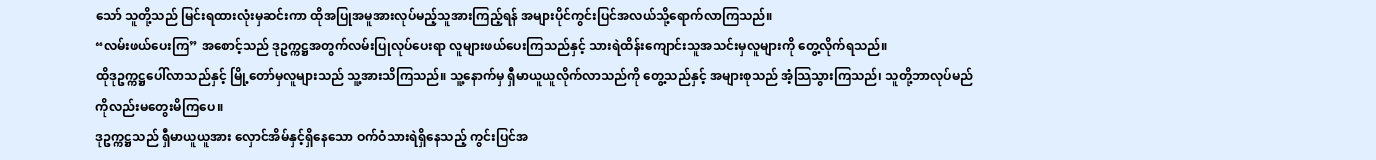သော် သူတို့သည် မြင်းရထားလုံးမှဆင်းကာ ထိုအပြုအမူအားလုပ်မည့်သူအားကြည့်ရန် အများပိုင်ကွင်းပြင်အလယ်သို့ရောက်လာကြသည်။
“လမ်းဖယ်ပေးကြ” အစောင့်သည် ဒုဥက္ကဋ္ဌအတွက်လမ်းပြုလုပ်ပေးရာ လူများဖယ်ပေးကြသည်နှင့် သားရဲထိန်းကျောင်းသူအသင်းမှလူများကို တွေ့လိုက်ရသည်။
ထိုဒုဥက္ကဋ္ဌပေါ်လာသည်နှင့် မြို့တော်မှလူများသည် သူ့အားသိကြသည်။ သူ့နောက်မှ ရှီမာယူယူလိုက်လာသည်ကို တွေ့သည်နှင့် အများစုသည် အံ့သြသွားကြသည်၊ သူတို့ဘာလုပ်မည်ကိုလည်းမတွေးမိကြပေ။
ဒုဥက္ကဋ္ဌသည် ရှီမာယူယူအား လှောင်အိမ်နှင့်ရှိနေသော ဝက်ဝံသားရဲရှိနေသည့် ကွင်းပြင်အ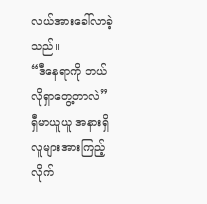လယ်အားခေါ်လာခဲ့သည်။
“ဒီနေရာကို ဘယ်လိုရှာတွေ့တာလဲ”
ရှီမာယူယူ အနားရှိလူများအားကြည့်လိုက်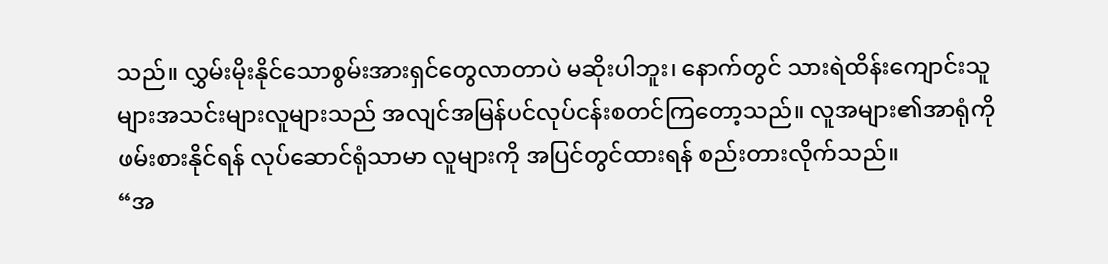သည်။ လွှမ်းမိုးနိုင်သောစွမ်းအားရှင်တွေလာတာပဲ မဆိုးပါဘူး၊ နောက်တွင် သားရဲထိန်းကျောင်းသူများအသင်းများလူများသည် အလျင်အမြန်ပင်လုပ်ငန်းစတင်ကြတော့သည်။ လူအများ၏အာရုံကို ဖမ်းစားနိုင်ရန် လုပ်ဆောင်ရုံသာမာ လူများကို အပြင်တွင်ထားရန် စည်းတားလိုက်သည်။
“အ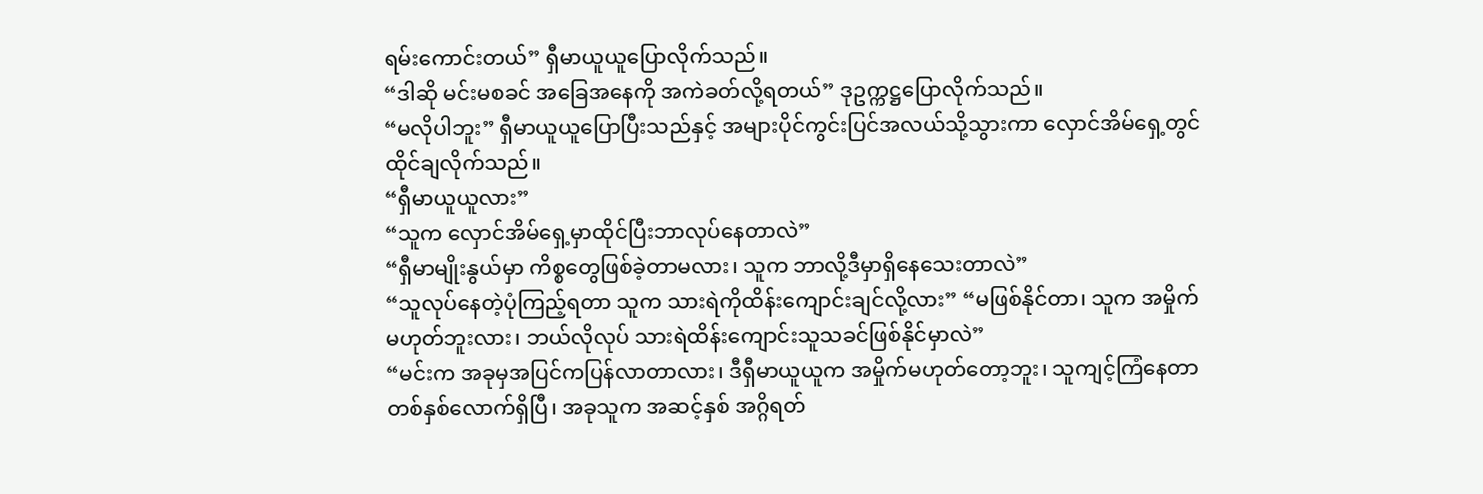ရမ်းကောင်းတယ်” ရှီမာယူယူပြောလိုက်သည်။
“ဒါဆို မင်းမစခင် အခြေအနေကို အကဲခတ်လို့ရတယ်” ဒုဥက္ကဋ္ဌပြောလိုက်သည်။
“မလိုပါဘူး” ရှီမာယူယူပြောပြီးသည်နှင့် အများပိုင်ကွင်းပြင်အလယ်သို့သွားကာ လှောင်အိမ်ရှေ့တွင် ထိုင်ချလိုက်သည်။
“ရှီမာယူယူလား”
“သူက လှောင်အိမ်ရှေ့မှာထိုင်ပြီးဘာလုပ်နေတာလဲ”
“ရှီမာမျိုးနွယ်မှာ ကိစ္စတွေဖြစ်ခဲ့တာမလား၊ သူက ဘာလို့ဒီမှာရှိနေသေးတာလဲ”
“သူလုပ်နေတဲ့ပုံကြည့်ရတာ သူက သားရဲကိုထိန်းကျောင်းချင်လို့လား” “မဖြစ်နိုင်တာ၊ သူက အမှိုက်မဟုတ်ဘူးလား၊ ဘယ်လိုလုပ် သားရဲထိန်းကျောင်းသူသခင်ဖြစ်နိုင်မှာလဲ”
“မင်းက အခုမှအပြင်ကပြန်လာတာလား၊ ဒီရှီမာယူယူက အမှိုက်မဟုတ်တော့ဘူး၊ သူကျင့်ကြံနေတာ တစ်နှစ်လောက်ရှိပြီ၊ အခုသူက အဆင့်နှစ် အဂ္ဂိရတ်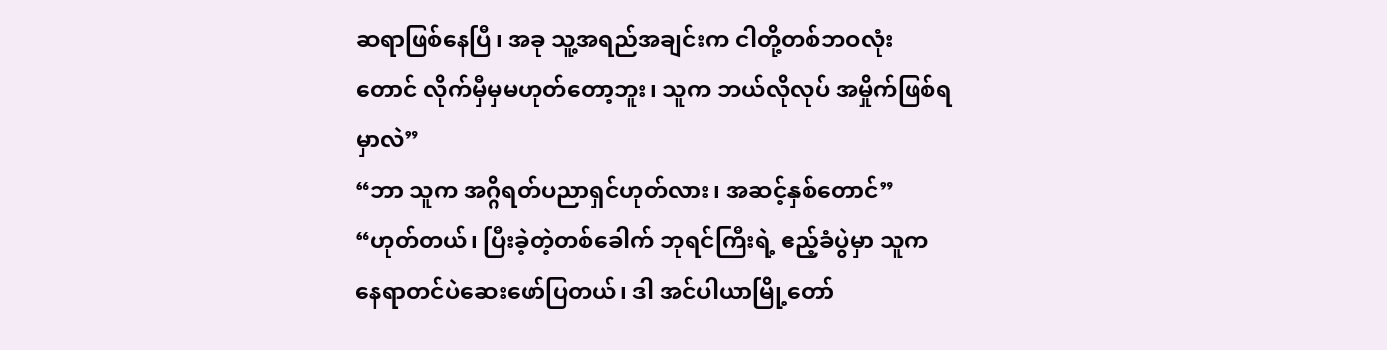ဆရာဖြစ်နေပြီ၊ အခု သူ့အရည်အချင်းက ငါတို့တစ်ဘဝလုံးတောင် လိုက်မှီမှမဟုတ်တော့ဘူး၊ သူက ဘယ်လိုလုပ် အမှိုက်ဖြစ်ရမှာလဲ”
“ဘာ သူက အဂ္ဂိရတ်ပညာရှင်ဟုတ်လား၊ အဆင့်နှစ်တောင်”
“ဟုတ်တယ်၊ ပြီးခဲ့တဲ့တစ်ခေါက် ဘုရင်ကြီးရဲ့ ဧည့်ခံပွဲမှာ သူက နေရာတင်ပဲဆေးဖော်ပြတယ်၊ ဒါ အင်ပါယာမြို့တော်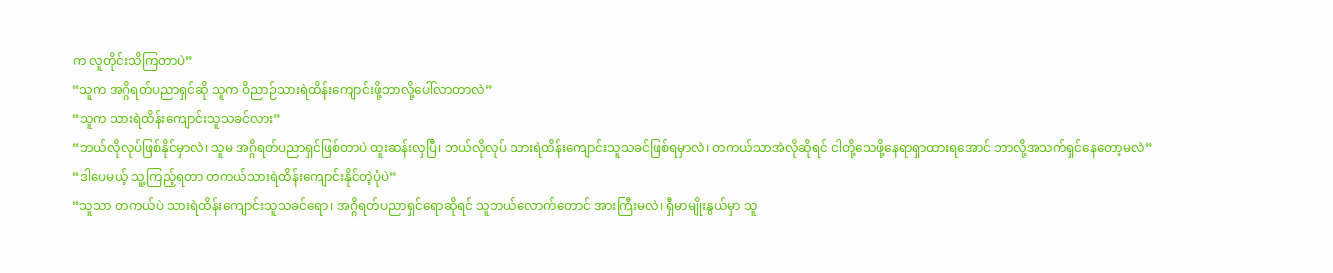က လူတိုင်းသိကြတာပဲ”
“သူက အဂ္ဂိရတ်ပညာရှင်ဆို သူက ဝိညာဉ်သားရဲထိန်းကျောင်းဖို့ဘာလို့ပေါ်လာတာလဲ”
“သူက သားရဲထိန်းကျောင်းသူသခင်လား”
“ဘယ်လိုလုပ်ဖြစ်နိုင်မှာလဲ၊ သူမ အဂ္ဂိရတ်ပညာရှင်ဖြစ်တာပဲ ထူးဆန်းလှပြီ၊ ဘယ်လိုလုပ် သားရဲထိန်းကျောင်းသူသခင်ဖြစ်ရမှာလဲ၊ တကယ်သာအဲလိုဆိုရင် ငါတို့သေဖို့နေရာရှာထားရအောင် ဘာလို့အသက်ရှင်နေတော့မလဲ”
“ဒါပေမယ့် သူ့ကြည့်ရတာ တကယ်သားရဲထိန်းကျောင်းနိုင်တဲ့ပုံပဲ”
“သူသာ တကယ်ပဲ သားရဲထိန်းကျောင်းသူသခင်ရော၊ အဂ္ဂိရတ်ပညာရှင်ရောဆိုရင် သူဘယ်လောက်တောင် အားကြီးမလဲ၊ ရှီမာမျိုးနွယ်မှာ သူ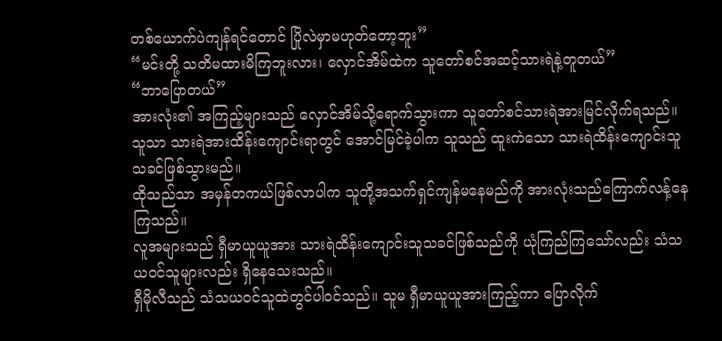တစ်ယောက်ပဲကျန်ရင်တောင် ပြိုလဲမှာမဟုတ်တော့ဘူး”
“မင်းတို့ သတိမထားမိကြဘူးလား၊ လှောင်အိမ်ထဲက သူတော်စင်အဆင့်သားရဲနဲ့တူတယ်”
“ဘာပြောတယ်”
အားလုံး၏ အကြည့်များသည် လှောင်အိမ်သို့ရောက်သွားကာ သူတော်စင်သားရဲအားမြင်လိုက်ရသည်။ သူသာ သားရဲအားထိန်းကျောင်းရာတွင် အောင်မြင်ခဲ့ပါက သူသည် ထူးကဲသော သားရဲထိန်းကျောင်းသူသခင်ဖြစ်သွားမည်။
ထိုသည်သာ အမှန်တကယ်ဖြစ်လာပါက သူတို့အသက်ရှင်ကျန်မနေမည်ကို အားလုံးသည်ကြောက်လန့်နေကြသည်။
လူအများသည် ရှီမာယူယူအား သားရဲထိန်းကျောင်းသူသခင်ဖြစ်သည်ကို ယုံကြည်ကြသော်လည်း သံသယဝင်သူများလည်း ရှိနေသေးသည်။
ရှီမိုလီသည် သံသယဝင်သူထဲတွင်ပါဝင်သည်။ သူမ ရှီမာယူယူအားကြည့်ကာ ပြောလိုက်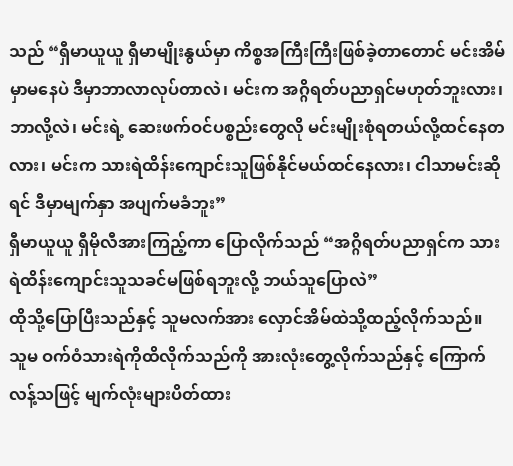သည် “ရှီမာယူယူ ရှီမာမျိုးနွယ်မှာ ကိစ္စအကြီးကြီးဖြစ်ခဲ့တာတောင် မင်းအိမ်မှာမနေပဲ ဒီမှာဘာလာလုပ်တာလဲ၊ မင်းက အဂ္ဂိရတ်ပညာရှင်မဟုတ်ဘူးလား၊ ဘာလို့လဲ၊ မင်းရဲ့ ဆေးဖက်ဝင်ပစ္စည်းတွေလို မင်းမျိုးစုံရတယ်လို့ထင်နေတလား၊ မင်းက သားရဲထိန်းကျောင်းသူဖြစ်နိုင်မယ်ထင်နေလား၊ ငါသာမင်းဆိုရင် ဒီမှာမျက်နှာ အပျက်မခံဘူး”
ရှီမာယူယူ ရှီမိုလီအားကြည့်ကာ ပြောလိုက်သည် “အဂ္ဂိရတ်ပညာရှင်က သားရဲထိန်းကျောင်းသူသခင်မဖြစ်ရဘူးလို့ ဘယ်သူပြောလဲ”
ထိုသို့ပြောပြီးသည်နှင့် သူမလက်အား လှောင်အိမ်ထဲသို့ထည့်လိုက်သည်။
သူမ ဝက်ဝံသားရဲကိုထိလိုက်သည်ကို အားလုံးတွေ့လိုက်သည်နှင့် ကြောက်လန့်သဖြင့် မျက်လုံးများပိတ်ထား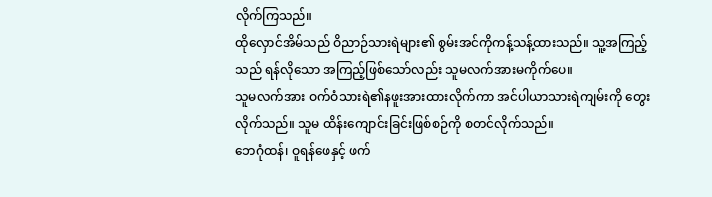လိုက်ကြသည်။
ထိုလှောင်အိမ်သည် ဝိညာဉ်သားရဲများ၏ စွမ်းအင်ကိုကန့်သန့်ထားသည်။ သူ့အကြည့်သည် ရန်လိုသော အကြည့်ဖြစ်သော်လည်း သူမလက်အားမကိုက်ပေ။
သူမလက်အား ဝက်ဝံသားရဲ၏နဖူးအားထားလိုက်ကာ အင်ပါယာသားရဲကျမ်းကို တွေးလိုက်သည်။ သူမ ထိန်းကျောင်းခြင်းဖြစ်စဉ်ကို စတင်လိုက်သည်။
ဘေဂုံထန်၊ ဝူရန်ဖေနှင့် ဖက်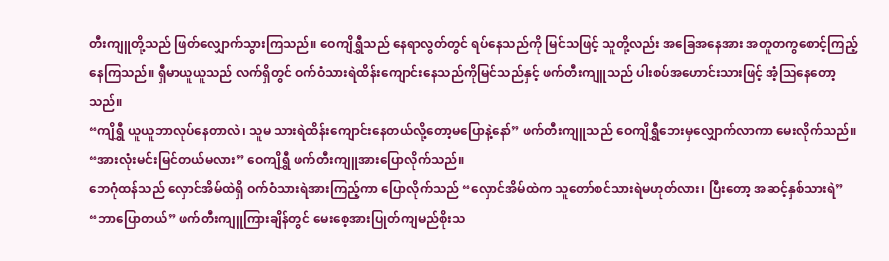တီးကျူတို့သည် ဖြတ်လျှောက်သွားကြသည်။ ဝေကျိရွှီသည် နေရာလွတ်တွင် ရပ်နေသည်ကို မြင်သဖြင့် သူတို့လည်း အခြေအနေအား အတူတကွစောင့်ကြည့်နေကြသည်။ ရှီမာယူယူသည် လက်ရှိတွင် ဝက်ဝံသားရဲထိန်းကျောင်းနေသည်ကိုမြင်သည်နှင့် ဖက်တီးကျူသည် ပါးစပ်အဟောင်းသားဖြင့် အံ့သြနေတော့သည်။
“ကျိရွှီ ယူယူဘာလုပ်နေတာလဲ၊ သူမ သားရဲထိန်းကျောင်းနေတယ်လို့တော့မပြောနဲ့နော်” ဖက်တီးကျူသည် ဝေကျိရွှီဘေးမှလျှောက်လာကာ မေးလိုက်သည်။
“အားလုံးမင်းမြင်တယ်မလား” ဝေကျိရွှီ ဖက်တီးကျူအားပြောလိုက်သည်။
ဘေဂုံထန်သည် လှောင်အိမ်ထဲရှိ ဝက်ဝံသားရဲအားကြည့်ကာ ပြောလိုက်သည် “လှောင်အိမ်ထဲက သူတော်စင်သားရဲမဟုတ်လား၊ ပြီးတော့ အဆင့်နှစ်သားရဲ”
“ဘာပြောတယ်” ဖက်တီးကျူကြားချိန်တွင် မေးစေ့အားပြုတ်ကျမည်စိုးသ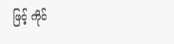ဖြင့် ကိုင်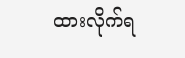ထားလိုက်ရ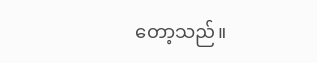တော့သည်။